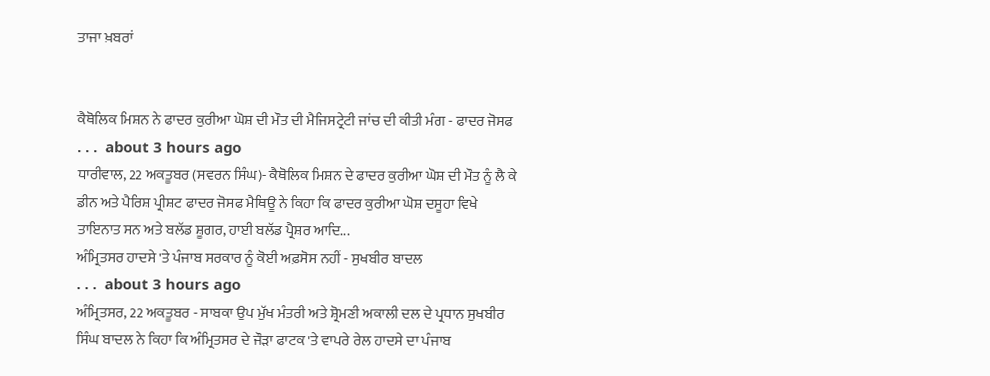ਤਾਜਾ ਖ਼ਬਰਾਂ


ਕੈਥੋਲਿਕ ਮਿਸ਼ਨ ਨੇ ਫਾਦਰ ਕੁਰੀਆ ਘੋਸ਼ ਦੀ ਮੌਤ ਦੀ ਮੈਜਿਸਟ੍ਰੇਟੀ ਜਾਂਚ ਦੀ ਕੀਤੀ ਮੰਗ - ਫਾਦਰ ਜੋਸਫ
. . .  about 3 hours ago
ਧਾਰੀਵਾਲ, 22 ਅਕਤੂਬਰ (ਸਵਰਨ ਸਿੰਘ)- ਕੈਥੋਲਿਕ ਮਿਸ਼ਨ ਦੇ ਫਾਦਰ ਕੁਰੀਆ ਘੋਸ਼ ਦੀ ਮੌਤ ਨੂੰ ਲੈ ਕੇ ਡੀਨ ਅਤੇ ਪੈਰਿਸ਼ ਪ੍ਰੀਸ਼ਟ ਫਾਦਰ ਜੋਸਫ ਮੈਥਿਊ ਨੇ ਕਿਹਾ ਕਿ ਫਾਦਰ ਕੁਰੀਆ ਘੋਸ਼ ਦਸੂਹਾ ਵਿਖੇ ਤਾਇਨਾਤ ਸਨ ਅਤੇ ਬਲੱਡ ਸ਼ੂਗਰ, ਹਾਈ ਬਲੱਡ ਪ੍ਰੈਸ਼ਰ ਆਦਿ...
ਅੰਮ੍ਰਿਤਸਰ ਹਾਦਸੇ 'ਤੇ ਪੰਜਾਬ ਸਰਕਾਰ ਨੂੰ ਕੋਈ ਅਫ਼ਸੋਸ ਨਹੀਂ - ਸੁਖਬੀਰ ਬਾਦਲ
. . .  about 3 hours ago
ਅੰਮ੍ਰਿਤਸਰ, 22 ਅਕਤੂਬਰ - ਸਾਬਕਾ ਉਪ ਮੁੱਖ ਮੰਤਰੀ ਅਤੇ ਸ਼੍ਰੋਮਣੀ ਅਕਾਲੀ ਦਲ ਦੇ ਪ੍ਰਧਾਨ ਸੁਖਬੀਰ ਸਿੰਘ ਬਾਦਲ ਨੇ ਕਿਹਾ ਕਿ ਅੰਮ੍ਰਿਤਸਰ ਦੇ ਜੌੜਾ ਫਾਟਕ 'ਤੇ ਵਾਪਰੇ ਰੇਲ ਹਾਦਸੇ ਦਾ ਪੰਜਾਬ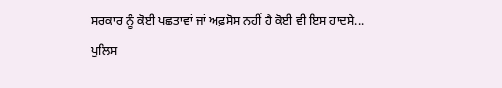ਸਰਕਾਰ ਨੂੰ ਕੋਈ ਪਛਤਾਵਾਂ ਜਾਂ ਅਫ਼ਸੋਸ ਨਹੀਂ ਹੈ ਕੋਈ ਵੀ ਇਸ ਹਾਦਸੇ...
ਪੁਲਿਸ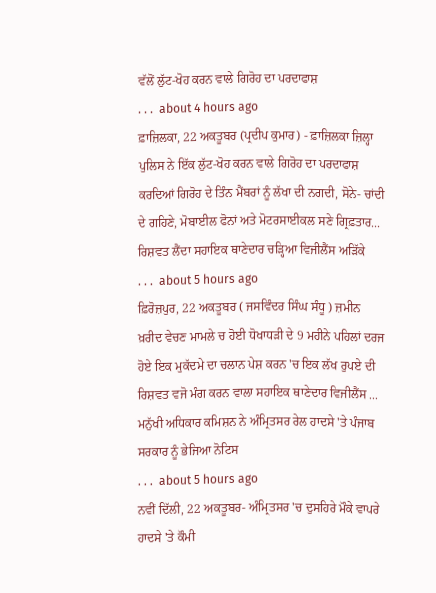ਵੱਲੋਂ ਲੁੱਟ-ਖੋਹ ਕਰਨ ਵਾਲੇ ਗਿਰੋਹ ਦਾ ਪਰਦਾਫਾਸ਼
. . .  about 4 hours ago
ਫ਼ਾਜ਼ਿਲਕਾ, 22 ਅਕਤੂਬਰ (ਪ੍ਰਦੀਪ ਕੁਮਾਰ) - ਫ਼ਾਜ਼ਿਲਕਾ ਜ਼ਿਲ੍ਹਾ ਪੁਲਿਸ ਨੇ ਇੱਕ ਲੁੱਟ-ਖੋਹ ਕਰਨ ਵਾਲੇ ਗਿਰੋਹ ਦਾ ਪਰਦਾਫਾਸ਼ ਕਰਦਿਆਂ ਗਿਰੋਹ ਦੇ ਤਿੰਨ ਮੈਂਬਰਾਂ ਨੂੰ ਲੱਖਾ ਦੀ ਨਗਦੀ, ਸੋਨੇ- ਚਾਂਦੀ ਦੇ ਗਹਿਣੇ, ਮੋਬਾਈਲ ਫੋਨਾਂ ਅਤੇ ਮੋਟਰਸਾਈਕਲ ਸਣੇ ਗ੍ਰਿਫ਼ਤਾਰ...
ਰਿਸ਼ਵਤ ਲੈਂਦਾ ਸਹਾਇਕ ਥਾਣੇਦਾਰ ਚੜ੍ਹਿਆ ਵਿਜੀਲੈਂਸ ਅੜਿੱਕੇ
. . .  about 5 hours ago
ਫ਼ਿਰੋਜ਼ਪੁਰ, 22 ਅਕਤੂਬਰ ( ਜਸਵਿੰਦਰ ਸਿੰਘ ਸੰਧੂ ) ਜ਼ਮੀਨ ਖ਼ਰੀਦ ਵੇਚਣ ਮਾਮਲੇ ਚ ਹੋਈ ਧੋਖਾਧੜੀ ਦੇ 9 ਮਹੀਨੇ ਪਹਿਲਾਂ ਦਰਜ ਹੋਏ ਇਕ ਮੁਕੱਦਮੇ ਦਾ ਚਲਾਨ ਪੇਸ਼ ਕਰਨ 'ਚ ਇਕ ਲੱਖ ਰੁਪਏ ਦੀ ਰਿਸ਼ਵਤ ਵਜੋ ਮੰਗ ਕਰਨ ਵਾਲਾ ਸਹਾਇਕ ਥਾਣੇਦਾਰ ਵਿਜੀਲੈਂਸ ...
ਮਨੁੱਖੀ ਅਧਿਕਾਰ ਕਮਿਸ਼ਨ ਨੇ ਅੰਮ੍ਰਿਤਸਰ ਰੇਲ ਹਾਦਸੇ 'ਤੇ ਪੰਜਾਬ ਸਰਕਾਰ ਨੂੰ ਭੇਜਿਆ ਨੋਟਿਸ
. . .  about 5 hours ago
ਨਵੀਂ ਦਿੱਲੀ, 22 ਅਕਤੂਬਰ- ਅੰਮ੍ਰਿਤਸਰ 'ਚ ਦੁਸਹਿਰੇ ਮੌਕੇ ਵਾਪਰੇ ਹਾਦਸੇ 'ਤੇ ਕੌਮੀ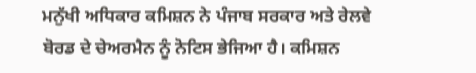ਮਨੁੱਖੀ ਅਧਿਕਾਰ ਕਮਿਸ਼ਨ ਨੇ ਪੰਜਾਬ ਸਰਕਾਰ ਅਤੇ ਰੇਲਵੇ ਬੋਰਡ ਦੇ ਚੇਅਰਮੈਨ ਨੂੰ ਨੋਟਿਸ ਭੇਜਿਆ ਹੈ। ਕਮਿਸ਼ਨ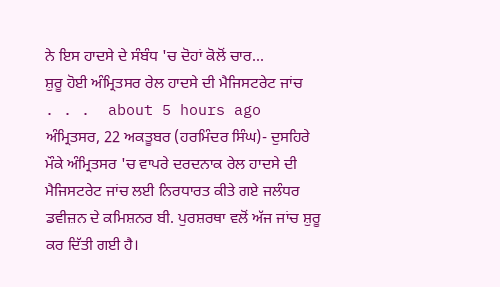ਨੇ ਇਸ ਹਾਦਸੇ ਦੇ ਸੰਬੰਧ 'ਚ ਦੋਹਾਂ ਕੋਲੋਂ ਚਾਰ...
ਸ਼ੁਰੂ ਹੋਈ ਅੰਮ੍ਰਿਤਸਰ ਰੇਲ ਹਾਦਸੇ ਦੀ ਮੈਜਿਸਟਰੇਟ ਜਾਂਚ
. . .  about 5 hours ago
ਅੰਮ੍ਰਿਤਸਰ, 22 ਅਕਤੂਬਰ (ਹਰਮਿੰਦਰ ਸਿੰਘ)- ਦੁਸਹਿਰੇ ਮੌਕੇ ਅੰਮ੍ਰਿਤਸਰ 'ਚ ਵਾਪਰੇ ਦਰਦਨਾਕ ਰੇਲ ਹਾਦਸੇ ਦੀ ਮੈਜਿਸਟਰੇਟ ਜਾਂਚ ਲਈ ਨਿਰਧਾਰਤ ਕੀਤੇ ਗਏ ਜਲੰਧਰ ਡਵੀਜ਼ਨ ਦੇ ਕਮਿਸ਼ਨਰ ਬੀ. ਪੁਰਸ਼ਰਥਾ ਵਲੋਂ ਅੱਜ ਜਾਂਚ ਸ਼ੁਰੂ ਕਰ ਦਿੱਤੀ ਗਈ ਹੈ।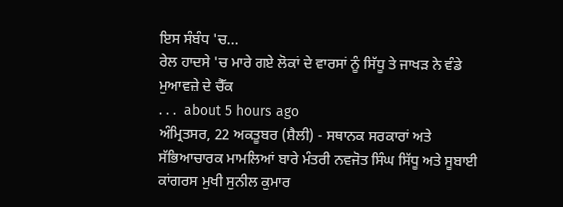ਇਸ ਸੰਬੰਧ 'ਚ...
ਰੇਲ ਹਾਦਸੇ 'ਚ ਮਾਰੇ ਗਏ ਲੋਕਾਂ ਦੇ ਵਾਰਸਾਂ ਨੂੰ ਸਿੱਧੂ ਤੇ ਜਾਖੜ ਨੇ ਵੰਡੇ ਮੁਆਵਜ਼ੇ ਦੇ ਚੈੱਕ
. . .  about 5 hours ago
ਅੰਮ੍ਰਿਤਸਰ, 22 ਅਕਤੂਬਰ (ਸ਼ੈਲੀ) - ਸਥਾਨਕ ਸਰਕਾਰਾਂ ਅਤੇ ਸੱਭਿਆਚਾਰਕ ਮਾਮਲਿਆਂ ਬਾਰੇ ਮੰਤਰੀ ਨਵਜੋਤ ਸਿੰਘ ਸਿੱਧੂ ਅਤੇ ਸੂਬਾਈ ਕਾਂਗਰਸ ਮੁਖੀ ਸੁਨੀਲ ਕੁਮਾਰ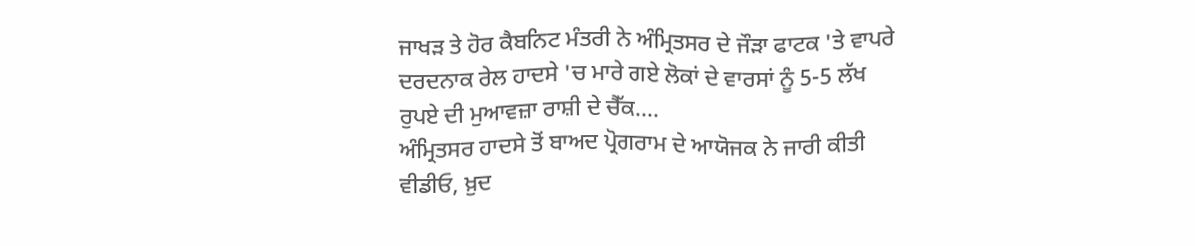ਜਾਖੜ ਤੇ ਹੋਰ ਕੈਬਨਿਟ ਮੰਤਰੀ ਨੇ ਅੰਮ੍ਰਿਤਸਰ ਦੇ ਜੌੜਾ ਫਾਟਕ 'ਤੇ ਵਾਪਰੇ ਦਰਦਨਾਕ ਰੇਲ ਹਾਦਸੇ 'ਚ ਮਾਰੇ ਗਏ ਲੋਕਾਂ ਦੇ ਵਾਰਸਾਂ ਨੂੰ 5-5 ਲੱਖ ਰੁਪਏ ਦੀ ਮੁਆਵਜ਼ਾ ਰਾਸ਼ੀ ਦੇ ਚੈੱਕ....
ਅੰਮ੍ਰਿਤਸਰ ਹਾਦਸੇ ਤੋਂ ਬਾਅਦ ਪ੍ਰੋਗਰਾਮ ਦੇ ਆਯੋਜਕ ਨੇ ਜਾਰੀ ਕੀਤੀ ਵੀਡੀਓ, ਖ਼ੁਦ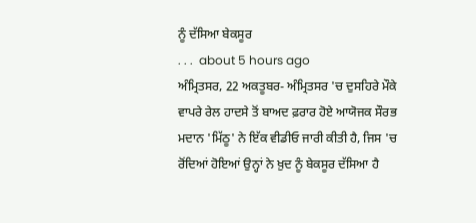ਨੂੰ ਦੱਸਿਆ ਬੇਕਸੂਰ
. . .  about 5 hours ago
ਅੰਮ੍ਰਿਤਸਰ, 22 ਅਕਤੂਬਰ- ਅੰਮ੍ਰਿਤਸਰ 'ਚ ਦੁਸਹਿਰੇ ਮੌਕੇ ਵਾਪਰੇ ਰੇਲ ਹਾਦਸੇ ਤੋਂ ਬਾਅਦ ਫ਼ਰਾਰ ਹੋਏ ਆਯੋਜਕ ਸੌਰਭ ਮਦਾਨ 'ਮਿੱਠੂ' ਨੇ ਇੱਕ ਵੀਡੀਓ ਜਾਰੀ ਕੀਤੀ ਹੈ, ਜਿਸ 'ਚ ਰੋਂਦਿਆਂ ਹੋਇਆਂ ਉਨ੍ਹਾਂ ਨੇ ਖ਼ੁਦ ਨੂੰ ਬੇਕਸੂਰ ਦੱਸਿਆ ਹੈ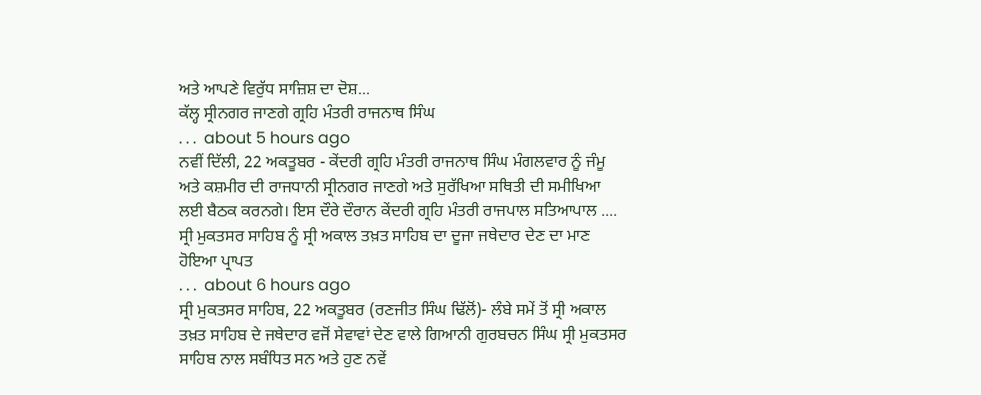ਅਤੇ ਆਪਣੇ ਵਿਰੁੱਧ ਸਾਜ਼ਿਸ਼ ਦਾ ਦੋਸ਼...
ਕੱਲ੍ਹ ਸ੍ਰੀਨਗਰ ਜਾਣਗੇ ਗ੍ਰਹਿ ਮੰਤਰੀ ਰਾਜਨਾਥ ਸਿੰਘ
. . .  about 5 hours ago
ਨਵੀਂ ਦਿੱਲੀ, 22 ਅਕਤੂਬਰ - ਕੇਂਦਰੀ ਗ੍ਰਹਿ ਮੰਤਰੀ ਰਾਜਨਾਥ ਸਿੰਘ ਮੰਗਲਵਾਰ ਨੂੰ ਜੰਮੂ ਅਤੇ ਕਸ਼ਮੀਰ ਦੀ ਰਾਜਧਾਨੀ ਸ੍ਰੀਨਗਰ ਜਾਣਗੇ ਅਤੇ ਸੁਰੱਖਿਆ ਸਥਿਤੀ ਦੀ ਸਮੀਖਿਆ ਲਈ ਬੈਠਕ ਕਰਨਗੇ। ਇਸ ਦੌਰੇ ਦੌਰਾਨ ਕੇਂਦਰੀ ਗ੍ਰਹਿ ਮੰਤਰੀ ਰਾਜਪਾਲ ਸਤਿਆਪਾਲ ....
ਸ੍ਰੀ ਮੁਕਤਸਰ ਸਾਹਿਬ ਨੂੰ ਸ੍ਰੀ ਅਕਾਲ ਤਖ਼ਤ ਸਾਹਿਬ ਦਾ ਦੂਜਾ ਜਥੇਦਾਰ ਦੇਣ ਦਾ ਮਾਣ ਹੋਇਆ ਪ੍ਰਾਪਤ
. . .  about 6 hours ago
ਸ੍ਰੀ ਮੁਕਤਸਰ ਸਾਹਿਬ, 22 ਅਕਤੂਬਰ (ਰਣਜੀਤ ਸਿੰਘ ਢਿੱਲੋਂ)- ਲੰਬੇ ਸਮੇਂ ਤੋਂ ਸ੍ਰੀ ਅਕਾਲ ਤਖ਼ਤ ਸਾਹਿਬ ਦੇ ਜਥੇਦਾਰ ਵਜੋਂ ਸੇਵਾਵਾਂ ਦੇਣ ਵਾਲੇ ਗਿਆਨੀ ਗੁਰਬਚਨ ਸਿੰਘ ਸ੍ਰੀ ਮੁਕਤਸਰ ਸਾਹਿਬ ਨਾਲ ਸਬੰਧਿਤ ਸਨ ਅਤੇ ਹੁਣ ਨਵੇਂ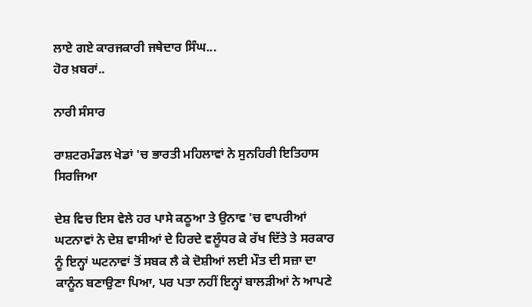ਲਾਏ ਗਏ ਕਾਰਜਕਾਰੀ ਜਥੇਦਾਰ ਸਿੰਘ...
ਹੋਰ ਖ਼ਬਰਾਂ..

ਨਾਰੀ ਸੰਸਾਰ

ਰਾਸ਼ਟਰਮੰਡਲ ਖੇਡਾਂ 'ਚ ਭਾਰਤੀ ਮਹਿਲਾਵਾਂ ਨੇ ਸੁਨਹਿਰੀ ਇਤਿਹਾਸ ਸਿਰਜਿਆ

ਦੇਸ਼ ਵਿਚ ਇਸ ਵੇਲੇ ਹਰ ਪਾਸੇ ਕਠੂਆ ਤੇ ਉਨਾਵ 'ਚ ਵਾਪਰੀਆਂ ਘਟਨਾਵਾਂ ਨੇ ਦੇਸ਼ ਵਾਸੀਆਂ ਦੇ ਹਿਰਦੇ ਵਲੂੰਧਰ ਕੇ ਰੱਖ ਦਿੱਤੇ ਤੇ ਸਰਕਾਰ ਨੂੰ ਇਨ੍ਹਾਂ ਘਟਨਾਵਾਂ ਤੋਂ ਸਬਕ ਲੈ ਕੇ ਦੋਸ਼ੀਆਂ ਲਈ ਮੌਤ ਦੀ ਸਜ਼ਾ ਦਾ ਕਾਨੂੰਨ ਬਣਾਉਣਾ ਪਿਆ, ਪਰ ਪਤਾ ਨਹੀਂ ਇਨ੍ਹਾਂ ਬਾਲੜੀਆਂ ਨੇ ਆਪਣੇ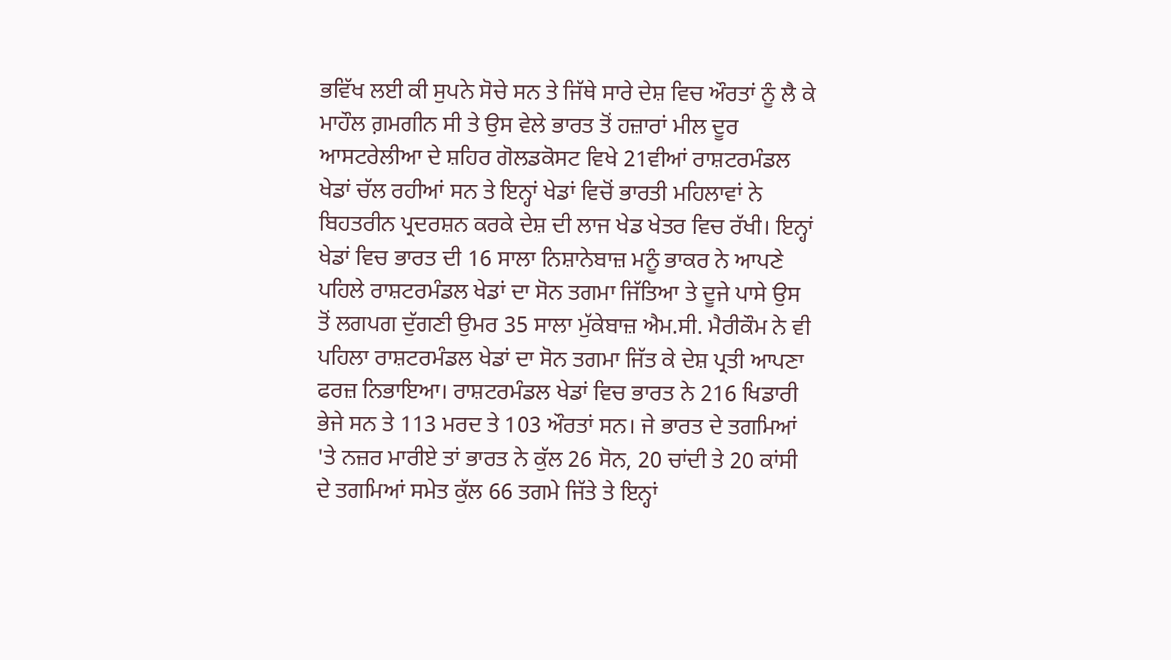ਭਵਿੱਖ ਲਈ ਕੀ ਸੁਪਨੇ ਸੋਚੇ ਸਨ ਤੇ ਜਿੱਥੇ ਸਾਰੇ ਦੇਸ਼ ਵਿਚ ਔਰਤਾਂ ਨੂੰ ਲੈ ਕੇ ਮਾਹੌਲ ਗ਼ਮਗੀਨ ਸੀ ਤੇ ਉਸ ਵੇਲੇ ਭਾਰਤ ਤੋਂ ਹਜ਼ਾਰਾਂ ਮੀਲ ਦੂਰ ਆਸਟਰੇਲੀਆ ਦੇ ਸ਼ਹਿਰ ਗੋਲਡਕੋਸਟ ਵਿਖੇ 21ਵੀਆਂ ਰਾਸ਼ਟਰਮੰਡਲ ਖੇਡਾਂ ਚੱਲ ਰਹੀਆਂ ਸਨ ਤੇ ਇਨ੍ਹਾਂ ਖੇਡਾਂ ਵਿਚੋਂ ਭਾਰਤੀ ਮਹਿਲਾਵਾਂ ਨੇ ਬਿਹਤਰੀਨ ਪ੍ਰਦਰਸ਼ਨ ਕਰਕੇ ਦੇਸ਼ ਦੀ ਲਾਜ ਖੇਡ ਖੇਤਰ ਵਿਚ ਰੱਖੀ। ਇਨ੍ਹਾਂ ਖੇਡਾਂ ਵਿਚ ਭਾਰਤ ਦੀ 16 ਸਾਲਾ ਨਿਸ਼ਾਨੇਬਾਜ਼ ਮਨੂੰ ਭਾਕਰ ਨੇ ਆਪਣੇ ਪਹਿਲੇ ਰਾਸ਼ਟਰਮੰਡਲ ਖੇਡਾਂ ਦਾ ਸੋਨ ਤਗਮਾ ਜਿੱਤਿਆ ਤੇ ਦੂਜੇ ਪਾਸੇ ਉਸ ਤੋਂ ਲਗਪਗ ਦੁੱਗਣੀ ਉਮਰ 35 ਸਾਲਾ ਮੁੱਕੇਬਾਜ਼ ਐਮ.ਸੀ. ਮੈਰੀਕੌਮ ਨੇ ਵੀ ਪਹਿਲਾ ਰਾਸ਼ਟਰਮੰਡਲ ਖੇਡਾਂ ਦਾ ਸੋਨ ਤਗਮਾ ਜਿੱਤ ਕੇ ਦੇਸ਼ ਪ੍ਰਤੀ ਆਪਣਾ ਫਰਜ਼ ਨਿਭਾਇਆ। ਰਾਸ਼ਟਰਮੰਡਲ ਖੇਡਾਂ ਵਿਚ ਭਾਰਤ ਨੇ 216 ਖਿਡਾਰੀ ਭੇਜੇ ਸਨ ਤੇ 113 ਮਰਦ ਤੇ 103 ਔਰਤਾਂ ਸਨ। ਜੇ ਭਾਰਤ ਦੇ ਤਗਮਿਆਂ 'ਤੇ ਨਜ਼ਰ ਮਾਰੀਏ ਤਾਂ ਭਾਰਤ ਨੇ ਕੁੱਲ 26 ਸੋਨ, 20 ਚਾਂਦੀ ਤੇ 20 ਕਾਂਸੀ ਦੇ ਤਗਮਿਆਂ ਸਮੇਤ ਕੁੱਲ 66 ਤਗਮੇ ਜਿੱਤੇ ਤੇ ਇਨ੍ਹਾਂ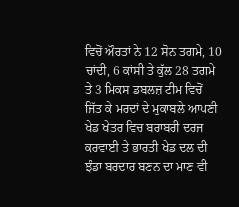ਵਿਚੋਂ ਔਰਤਾਂ ਨੇ 12 ਸੋਨ ਤਗਮੇ, 10 ਚਾਂਦੀ, 6 ਕਾਂਸੀ ਤੇ ਕੁੱਲ 28 ਤਗਮੇ ਤੇ 3 ਮਿਕਸ ਡਬਲਜ਼ ਟੀਮ ਵਿਚੋਂ ਜਿੱਤ ਕੇ ਮਰਦਾਂ ਦੇ ਮੁਕਾਬਲੇ ਆਪਣੀ ਖੇਡ ਖੇਤਰ ਵਿਚ ਬਰਾਬਰੀ ਦਰਜ ਕਰਵਾਈ ਤੇ ਭਾਰਤੀ ਖੇਡ ਦਲ ਦੀ ਝੰਡਾ ਬਰਦਾਰ ਬਣਨ ਦਾ ਮਾਣ ਵੀ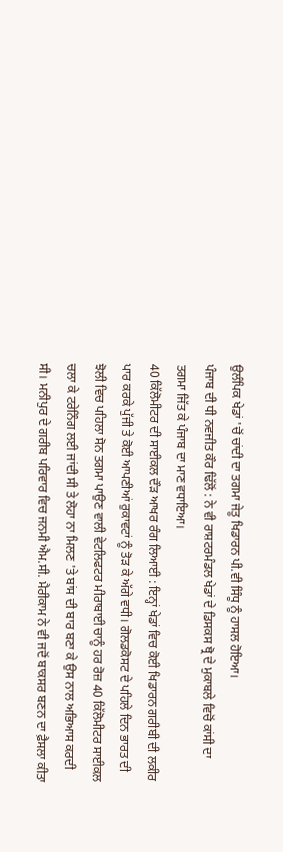ਉਲੰਪਿਕ ਖੇਡਾਂ 'ਚੋਂ ਚਾਂਦੀ ਦਾ ਤਗਮਾ ਜੇਤੂ ਖਿਡਾਰਨ ਪੀ.ਵੀ ਸਿੰਧੂ ਨੂੰ ਹਾਸਲ ਹੋਇਆ।
ਪੰਜਾਬ ਦੀ ਧੀ ਨਵਜੀਤ ਕੌਰ ਢਿੱਲੋਂ : ਨੇ ਵੀ ਰਾਸ਼ਟਰਮੰਡਲ ਖੇਡਾਂ ਦੇ ਡਿਸਕਸ ਥ੍ਰੋ ਦੇ ਮੁਕਾਬਲੇ ਵਿਚੋਂ ਕਾਂਸੀ ਦਾ ਤਗਮਾ ਜਿੱਤ ਕੇ ਪੰਜਾਬ ਦਾ ਮਾਣ ਵਧਾਇਆ।
40 ਕਿੱਲੋਮੀਟਰ ਦੀ ਸਾਈਕਲ ਦੌੜ ਆਖਰ ਰੰਗ ਲਿਆਈ : ਇਨ੍ਹਾਂ ਖੇਡਾਂ ਵਿਚ ਕੋਈ ਖਿਡਾਰਨ ਗਰੀਬੀ ਦੀ ਲਕੀਰ ਪਾਰ ਕਰਕੇ ਪੁੱਜੀ ਤੇ ਕੋਈ ਆਪਣੀਆਂ ਰੁਕਾਵਟਾਂ ਨੂੰ ਤੋੜ ਕੇ ਅੱਗੇ ਵਧੀ। ਗੋਲਡਕੋਸਟ ਦੇ ਪਹਿਲੇ ਦਿਨ ਭਾਰਤ ਦੀ ਝੋਲੀ ਵਿਚ ਪਹਿਲਾ ਸੋਨ ਤਗਮਾ ਪਾਉਣ ਵਾਲੀ ਵੇਟਲਿਫਟਰ ਮੀਰਾਬਾਈ ਚਾਨੂੰ ਹਰ ਰੋਜ਼ 40 ਕਿੱਲੋਮੀਟਰ ਸਾਈਕਲ ਚਲਾ ਕੇ ਟਰੇਨਿੰਗ ਲਈ ਜਾਂਦੀ ਸੀ ਤੇ ਲੋਹਾ ਨਾ ਮਿਲਣ 'ਤੇ ਬਾਂਸ ਦੀ ਬਾਰ ਬਣਾ ਕੇ ਉਸ ਨਾਲ ਅਭਿਆਸ ਕਰਦੀ ਸੀ। ਮਨੀਪੁਰ ਦੇ ਗਰੀਬ ਪਰਿਵਾਰ ਵਿਚ ਜਨਮੀ ਐਮ.ਸੀ. ਮੈਰੀਕਾਮ ਨੇ ਵੀ ਜਦੋਂ ਬਾਕਸਰ ਬਣਨ ਦਾ ਫ਼ੈਸਲਾ ਕੀਤਾ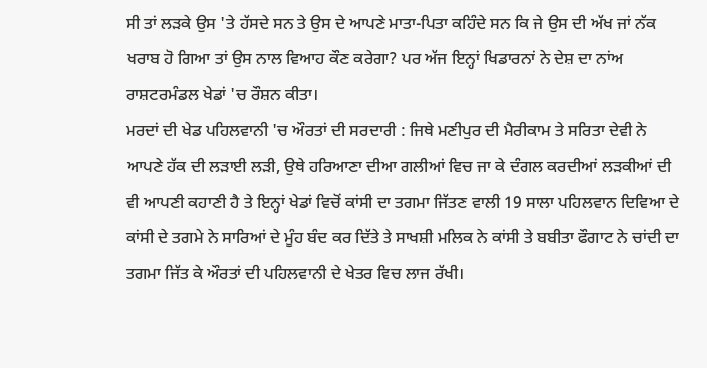ਸੀ ਤਾਂ ਲੜਕੇ ਉਸ 'ਤੇ ਹੱਸਦੇ ਸਨ ਤੇ ਉਸ ਦੇ ਆਪਣੇ ਮਾਤਾ-ਪਿਤਾ ਕਹਿੰਦੇ ਸਨ ਕਿ ਜੇ ਉਸ ਦੀ ਅੱਖ ਜਾਂ ਨੱਕ ਖਰਾਬ ਹੋ ਗਿਆ ਤਾਂ ਉਸ ਨਾਲ ਵਿਆਹ ਕੌਣ ਕਰੇਗਾ? ਪਰ ਅੱਜ ਇਨ੍ਹਾਂ ਖਿਡਾਰਨਾਂ ਨੇ ਦੇਸ਼ ਦਾ ਨਾਂਅ ਰਾਸ਼ਟਰਮੰਡਲ ਖੇਡਾਂ 'ਚ ਰੌਸ਼ਨ ਕੀਤਾ।
ਮਰਦਾਂ ਦੀ ਖੇਡ ਪਹਿਲਵਾਨੀ 'ਚ ਔਰਤਾਂ ਦੀ ਸਰਦਾਰੀ : ਜਿਥੇ ਮਣੀਪੁਰ ਦੀ ਮੈਰੀਕਾਮ ਤੇ ਸਰਿਤਾ ਦੇਵੀ ਨੇ ਆਪਣੇ ਹੱਕ ਦੀ ਲੜਾਈ ਲੜੀ, ਉਥੇ ਹਰਿਆਣਾ ਦੀਆ ਗਲੀਆਂ ਵਿਚ ਜਾ ਕੇ ਦੰਗਲ ਕਰਦੀਆਂ ਲੜਕੀਆਂ ਦੀ ਵੀ ਆਪਣੀ ਕਹਾਣੀ ਹੈ ਤੇ ਇਨ੍ਹਾਂ ਖੇਡਾਂ ਵਿਚੋਂ ਕਾਂਸੀ ਦਾ ਤਗਮਾ ਜਿੱਤਣ ਵਾਲੀ 19 ਸਾਲਾ ਪਹਿਲਵਾਨ ਦਿਵਿਆ ਦੇ ਕਾਂਸੀ ਦੇ ਤਗਮੇ ਨੇ ਸਾਰਿਆਂ ਦੇ ਮੂੰਹ ਬੰਦ ਕਰ ਦਿੱਤੇ ਤੇ ਸਾਖਸ਼ੀ ਮਲਿਕ ਨੇ ਕਾਂਸੀ ਤੇ ਬਬੀਤਾ ਫੌਗਾਟ ਨੇ ਚਾਂਦੀ ਦਾ ਤਗਮਾ ਜਿੱਤ ਕੇ ਔਰਤਾਂ ਦੀ ਪਹਿਲਵਾਨੀ ਦੇ ਖੇਤਰ ਵਿਚ ਲਾਜ ਰੱਖੀ।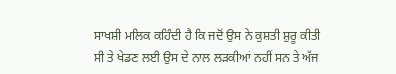ਸਾਖਸ਼ੀ ਮਲਿਕ ਕਹਿੰਦੀ ਹੈ ਕਿ ਜਦੋਂ ਉਸ ਨੇ ਕੁਸ਼ਤੀ ਸ਼ੁਰੂ ਕੀਤੀ ਸੀ ਤੇ ਖੇਡਣ ਲਈ ਉਸ ਦੇ ਨਾਲ ਲੜਕੀਆਂ ਨਹੀਂ ਸਨ ਤੇ ਅੱਜ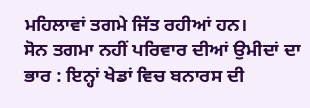ਮਹਿਲਾਵਾਂ ਤਗਮੇ ਜਿੱਤ ਰਹੀਆਂ ਹਨ।
ਸੋਨ ਤਗਮਾ ਨਹੀਂ ਪਰਿਵਾਰ ਦੀਆਂ ਉਮੀਦਾਂ ਦਾ ਭਾਰ : ਇਨ੍ਹਾਂ ਖੇਡਾਂ ਵਿਚ ਬਨਾਰਸ ਦੀ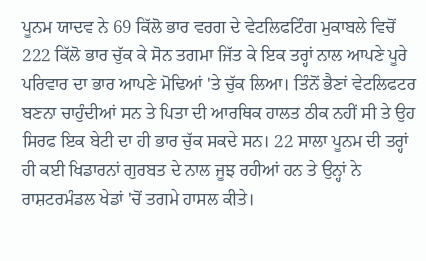ਪੂਨਮ ਯਾਦਵ ਨੇ 69 ਕਿੱਲੋ ਭਾਰ ਵਰਗ ਦੇ ਵੇਟਲਿਫਟਿੰਗ ਮੁਕਾਬਲੇ ਵਿਚੋਂ 222 ਕਿੱਲੋ ਭਾਰ ਚੁੱਕ ਕੇ ਸੋਨ ਤਗਮਾ ਜਿੱਤ ਕੇ ਇਕ ਤਰ੍ਹਾਂ ਨਾਲ ਆਪਣੇ ਪੂਰੇ ਪਰਿਵਾਰ ਦਾ ਭਾਰ ਆਪਣੇ ਮੋਢਿਆਂ 'ਤੇ ਚੁੱਕ ਲਿਆ। ਤਿੰਨੋਂ ਭੈਣਾਂ ਵੇਟਲਿਫਟਰ ਬਣਨਾ ਚਾਹੁੰਦੀਆਂ ਸਨ ਤੇ ਪਿਤਾ ਦੀ ਆਰਥਿਕ ਹਾਲਤ ਠੀਕ ਨਹੀਂ ਸੀ ਤੇ ਉਹ ਸਿਰਫ ਇਕ ਬੇਟੀ ਦਾ ਹੀ ਭਾਰ ਚੁੱਕ ਸਕਦੇ ਸਨ। 22 ਸਾਲਾ ਪੂਨਮ ਦੀ ਤਰ੍ਹਾਂ ਹੀ ਕਈ ਖਿਡਾਰਨਾਂ ਗੁਰਬਤ ਦੇ ਨਾਲ ਜੂਝ ਰਹੀਆਂ ਹਨ ਤੇ ਉਨ੍ਹਾਂ ਨੇ ਰਾਸ਼ਟਰਮੰਡਲ ਖੇਡਾਂ 'ਚੋਂ ਤਗਮੇ ਹਾਸਲ ਕੀਤੇ।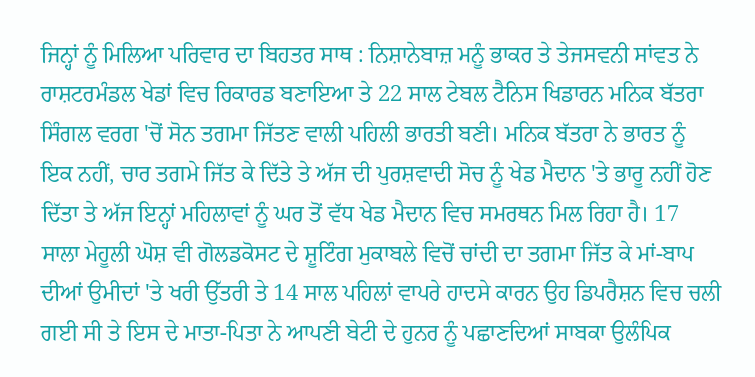ਜਿਨ੍ਹਾਂ ਨੂੰ ਮਿਲਿਆ ਪਰਿਵਾਰ ਦਾ ਬਿਹਤਰ ਸਾਥ : ਨਿਸ਼ਾਨੇਬਾਜ਼ ਮਨੂੰ ਭਾਕਰ ਤੇ ਤੇਜਸਵਨੀ ਸਾਂਵਤ ਨੇ ਰਾਸ਼ਟਰਮੰਡਲ ਖੇਡਾਂ ਵਿਚ ਰਿਕਾਰਡ ਬਣਾਇਆ ਤੇ 22 ਸਾਲ ਟੇਬਲ ਟੈਨਿਸ ਖਿਡਾਰਨ ਮਨਿਕ ਬੱਤਰਾ ਸਿੰਗਲ ਵਰਗ 'ਚੋਂ ਸੋਨ ਤਗਮਾ ਜਿੱਤਣ ਵਾਲੀ ਪਹਿਲੀ ਭਾਰਤੀ ਬਣੀ। ਮਨਿਕ ਬੱਤਰਾ ਨੇ ਭਾਰਤ ਨੂੰ ਇਕ ਨਹੀਂ, ਚਾਰ ਤਗਮੇ ਜਿੱਤ ਕੇ ਦਿੱਤੇ ਤੇ ਅੱਜ ਦੀ ਪੁਰਸ਼ਵਾਦੀ ਸੋਚ ਨੂੰ ਖੇਡ ਮੈਦਾਨ 'ਤੇ ਭਾਰੂ ਨਹੀਂ ਹੋਣ ਦਿੱਤਾ ਤੇ ਅੱਜ ਇਨ੍ਹਾਂ ਮਹਿਲਾਵਾਂ ਨੂੰ ਘਰ ਤੋਂ ਵੱਧ ਖੇਡ ਮੈਦਾਨ ਵਿਚ ਸਮਰਥਨ ਮਿਲ ਰਿਹਾ ਹੈ। 17 ਸਾਲਾ ਮੇਹੂਲੀ ਘੋਸ਼ ਵੀ ਗੋਲਡਕੋਸਟ ਦੇ ਸ਼ੂਟਿੰਗ ਮੁਕਾਬਲੇ ਵਿਚੋਂ ਚਾਂਦੀ ਦਾ ਤਗਮਾ ਜਿੱਤ ਕੇ ਮਾਂ-ਬਾਪ ਦੀਆਂ ਉਮੀਦਾਂ 'ਤੇ ਖਰੀ ਉੱਤਰੀ ਤੇ 14 ਸਾਲ ਪਹਿਲਾਂ ਵਾਪਰੇ ਹਾਦਸੇ ਕਾਰਨ ਉਹ ਡਿਪਰੈਸ਼ਨ ਵਿਚ ਚਲੀ ਗਈ ਸੀ ਤੇ ਇਸ ਦੇ ਮਾਤਾ-ਪਿਤਾ ਨੇ ਆਪਣੀ ਬੇਟੀ ਦੇ ਹੁਨਰ ਨੂੰ ਪਛਾਣਦਿਆਂ ਸਾਬਕਾ ਉਲੰਪਿਕ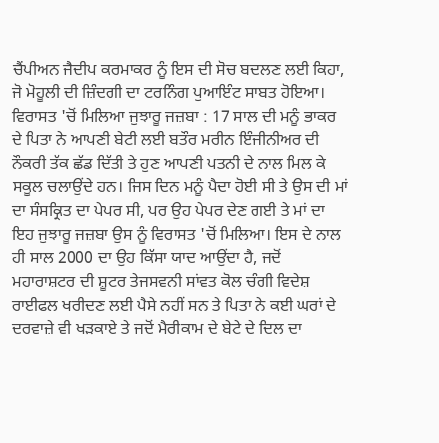ਚੈਂਪੀਅਨ ਜੈਦੀਪ ਕਰਮਾਕਰ ਨੂੰ ਇਸ ਦੀ ਸੋਚ ਬਦਲਣ ਲਈ ਕਿਹਾ, ਜੋ ਮੋਹੂਲੀ ਦੀ ਜ਼ਿੰਦਗੀ ਦਾ ਟਰਨਿੰਗ ਪੁਆਇੰਟ ਸਾਬਤ ਹੋਇਆ।
ਵਿਰਾਸਤ 'ਚੋਂ ਮਿਲਿਆ ਜੁਝਾਰੂ ਜਜ਼ਬਾ : 17 ਸਾਲ ਦੀ ਮਨੂੰ ਭਾਕਰ ਦੇ ਪਿਤਾ ਨੇ ਆਪਣੀ ਬੇਟੀ ਲਈ ਬਤੌਰ ਮਰੀਨ ਇੰਜੀਨੀਅਰ ਦੀ ਨੌਕਰੀ ਤੱਕ ਛੱਡ ਦਿੱਤੀ ਤੇ ਹੁਣ ਆਪਣੀ ਪਤਨੀ ਦੇ ਨਾਲ ਮਿਲ ਕੇ ਸਕੂਲ ਚਲਾਉਂਦੇ ਹਨ। ਜਿਸ ਦਿਨ ਮਨੂੰ ਪੈਦਾ ਹੋਈ ਸੀ ਤੇ ਉਸ ਦੀ ਮਾਂ ਦਾ ਸੰਸਕ੍ਰਿਤ ਦਾ ਪੇਪਰ ਸੀ, ਪਰ ਉਹ ਪੇਪਰ ਦੇਣ ਗਈ ਤੇ ਮਾਂ ਦਾ ਇਹ ਜੁਝਾਰੂ ਜਜ਼ਬਾ ਉਸ ਨੂੰ ਵਿਰਾਸਤ 'ਚੋਂ ਮਿਲਿਆ। ਇਸ ਦੇ ਨਾਲ ਹੀ ਸਾਲ 2000 ਦਾ ਉਹ ਕਿੱਸਾ ਯਾਦ ਆਉਂਦਾ ਹੈ, ਜਦੋਂ ਮਹਾਰਾਸ਼ਟਰ ਦੀ ਸ਼ੂਟਰ ਤੇਜਸਵਨੀ ਸਾਂਵਤ ਕੋਲ ਚੰਗੀ ਵਿਦੇਸ਼ ਰਾਈਫਲ ਖਰੀਦਣ ਲਈ ਪੈਸੇ ਨਹੀਂ ਸਨ ਤੇ ਪਿਤਾ ਨੇ ਕਈ ਘਰਾਂ ਦੇ ਦਰਵਾਜ਼ੇ ਵੀ ਖੜਕਾਏ ਤੇ ਜਦੋਂ ਮੈਰੀਕਾਮ ਦੇ ਬੇਟੇ ਦੇ ਦਿਲ ਦਾ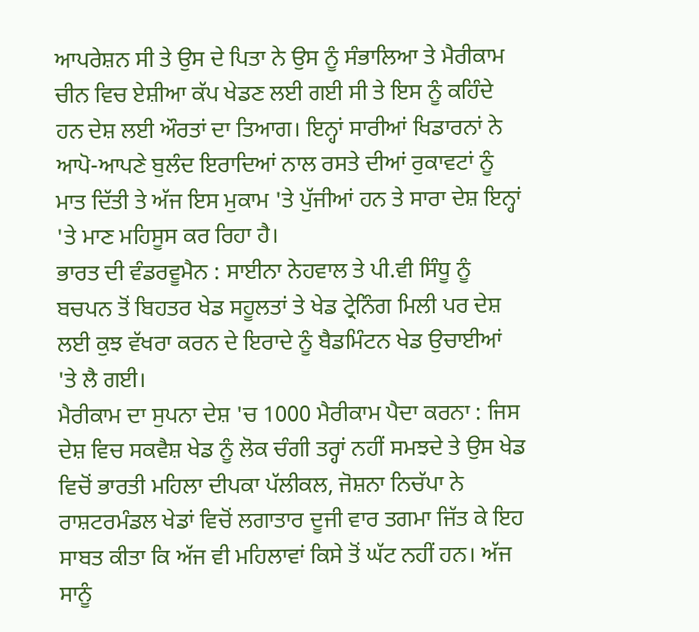ਆਪਰੇਸ਼ਨ ਸੀ ਤੇ ਉਸ ਦੇ ਪਿਤਾ ਨੇ ਉਸ ਨੂੰ ਸੰਭਾਲਿਆ ਤੇ ਮੈਰੀਕਾਮ ਚੀਨ ਵਿਚ ਏਸ਼ੀਆ ਕੱਪ ਖੇਡਣ ਲਈ ਗਈ ਸੀ ਤੇ ਇਸ ਨੂੰ ਕਹਿੰਦੇ ਹਨ ਦੇਸ਼ ਲਈ ਔਰਤਾਂ ਦਾ ਤਿਆਗ। ਇਨ੍ਹਾਂ ਸਾਰੀਆਂ ਖਿਡਾਰਨਾਂ ਨੇ ਆਪੋ-ਆਪਣੇ ਬੁਲੰਦ ਇਰਾਦਿਆਂ ਨਾਲ ਰਸਤੇ ਦੀਆਂ ਰੁਕਾਵਟਾਂ ਨੂੰ ਮਾਤ ਦਿੱਤੀ ਤੇ ਅੱਜ ਇਸ ਮੁਕਾਮ 'ਤੇ ਪੁੱਜੀਆਂ ਹਨ ਤੇ ਸਾਰਾ ਦੇਸ਼ ਇਨ੍ਹਾਂ 'ਤੇ ਮਾਣ ਮਹਿਸੂਸ ਕਰ ਰਿਹਾ ਹੈ।
ਭਾਰਤ ਦੀ ਵੰਡਰਵੂਮੈਨ : ਸਾਈਨਾ ਨੇਹਵਾਲ ਤੇ ਪੀ.ਵੀ ਸਿੰਧੂ ਨੂੰ ਬਚਪਨ ਤੋਂ ਬਿਹਤਰ ਖੇਡ ਸਹੂਲਤਾਂ ਤੇ ਖੇਡ ਟ੍ਰੇਨਿੰਗ ਮਿਲੀ ਪਰ ਦੇਸ਼ ਲਈ ਕੁਝ ਵੱਖਰਾ ਕਰਨ ਦੇ ਇਰਾਦੇ ਨੂੰ ਬੈਡਮਿੰਟਨ ਖੇਡ ਉਚਾਈਆਂ 'ਤੇ ਲੈ ਗਈ।
ਮੈਰੀਕਾਮ ਦਾ ਸੁਪਨਾ ਦੇਸ਼ 'ਚ 1000 ਮੈਰੀਕਾਮ ਪੈਦਾ ਕਰਨਾ : ਜਿਸ ਦੇਸ਼ ਵਿਚ ਸਕਵੈਸ਼ ਖੇਡ ਨੂੰ ਲੋਕ ਚੰਗੀ ਤਰ੍ਹਾਂ ਨਹੀਂ ਸਮਝਦੇ ਤੇ ਉਸ ਖੇਡ ਵਿਚੋਂ ਭਾਰਤੀ ਮਹਿਲਾ ਦੀਪਕਾ ਪੱਲੀਕਲ, ਜੋਸ਼ਨਾ ਨਿਚੱਪਾ ਨੇ ਰਾਸ਼ਟਰਮੰਡਲ ਖੇਡਾਂ ਵਿਚੋਂ ਲਗਾਤਾਰ ਦੂਜੀ ਵਾਰ ਤਗਮਾ ਜਿੱਤ ਕੇ ਇਹ ਸਾਬਤ ਕੀਤਾ ਕਿ ਅੱਜ ਵੀ ਮਹਿਲਾਵਾਂ ਕਿਸੇ ਤੋਂ ਘੱਟ ਨਹੀਂ ਹਨ। ਅੱਜ ਸਾਨੂੰ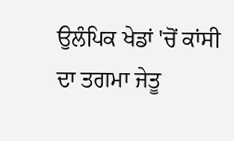ਉਲੰਪਿਕ ਖੇਡਾਂ 'ਚੋਂ ਕਾਂਸੀ ਦਾ ਤਗਮਾ ਜੇਤੂ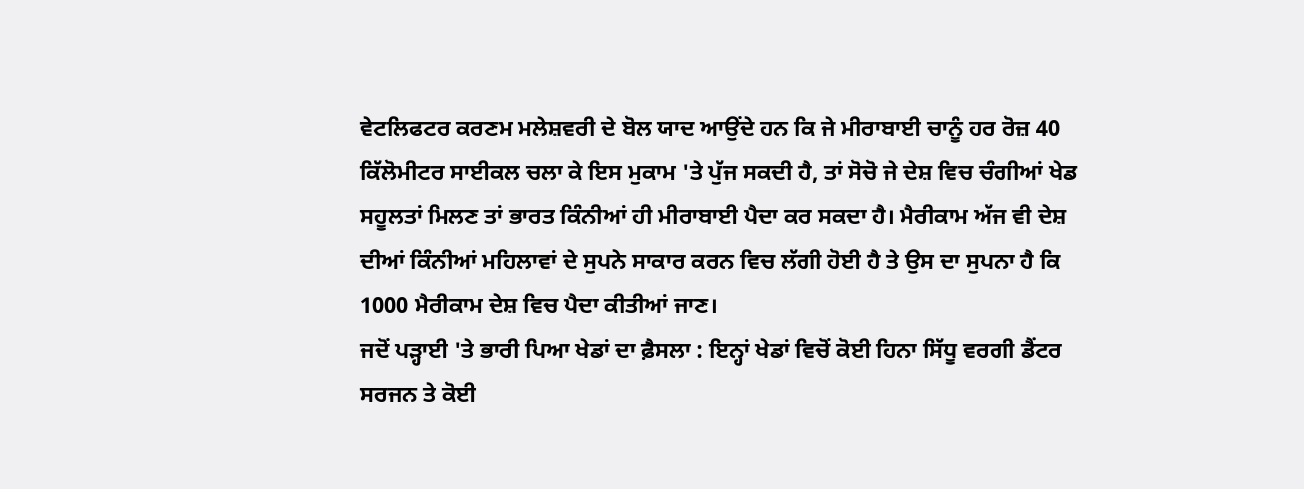ਵੇਟਲਿਫਟਰ ਕਰਣਮ ਮਲੇਸ਼ਵਰੀ ਦੇ ਬੋਲ ਯਾਦ ਆਉਂਦੇ ਹਨ ਕਿ ਜੇ ਮੀਰਾਬਾਈ ਚਾਨੂੰ ਹਰ ਰੋਜ਼ 40 ਕਿੱਲੋਮੀਟਰ ਸਾਈਕਲ ਚਲਾ ਕੇ ਇਸ ਮੁਕਾਮ 'ਤੇ ਪੁੱਜ ਸਕਦੀ ਹੈ, ਤਾਂ ਸੋਚੋ ਜੇ ਦੇਸ਼ ਵਿਚ ਚੰਗੀਆਂ ਖੇਡ ਸਹੂਲਤਾਂ ਮਿਲਣ ਤਾਂ ਭਾਰਤ ਕਿੰਨੀਆਂ ਹੀ ਮੀਰਾਬਾਈ ਪੈਦਾ ਕਰ ਸਕਦਾ ਹੈ। ਮੈਰੀਕਾਮ ਅੱਜ ਵੀ ਦੇਸ਼ ਦੀਆਂ ਕਿੰਨੀਆਂ ਮਹਿਲਾਵਾਂ ਦੇ ਸੁਪਨੇ ਸਾਕਾਰ ਕਰਨ ਵਿਚ ਲੱਗੀ ਹੋਈ ਹੈ ਤੇ ਉਸ ਦਾ ਸੁਪਨਾ ਹੈ ਕਿ 1000 ਮੈਰੀਕਾਮ ਦੇਸ਼ ਵਿਚ ਪੈਦਾ ਕੀਤੀਆਂ ਜਾਣ।
ਜਦੋਂ ਪੜ੍ਹਾਈ 'ਤੇ ਭਾਰੀ ਪਿਆ ਖੇਡਾਂ ਦਾ ਫ਼ੈਸਲਾ : ਇਨ੍ਹਾਂ ਖੇਡਾਂ ਵਿਚੋਂ ਕੋਈ ਹਿਨਾ ਸਿੱਧੂ ਵਰਗੀ ਡੈਂਟਰ ਸਰਜਨ ਤੇ ਕੋਈ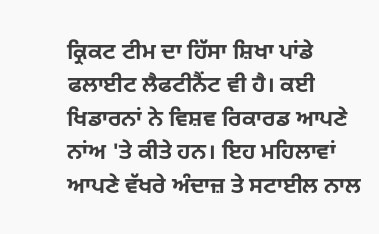ਕ੍ਰਿਕਟ ਟੀਮ ਦਾ ਹਿੱਸਾ ਸ਼ਿਖਾ ਪਾਂਡੇ ਫਲਾਈਟ ਲੈਫਟੀਨੈਂਟ ਵੀ ਹੈ। ਕਈ ਖਿਡਾਰਨਾਂ ਨੇ ਵਿਸ਼ਵ ਰਿਕਾਰਡ ਆਪਣੇ ਨਾਂਅ 'ਤੇ ਕੀਤੇ ਹਨ। ਇਹ ਮਹਿਲਾਵਾਂ ਆਪਣੇ ਵੱਖਰੇ ਅੰਦਾਜ਼ ਤੇ ਸਟਾਈਲ ਨਾਲ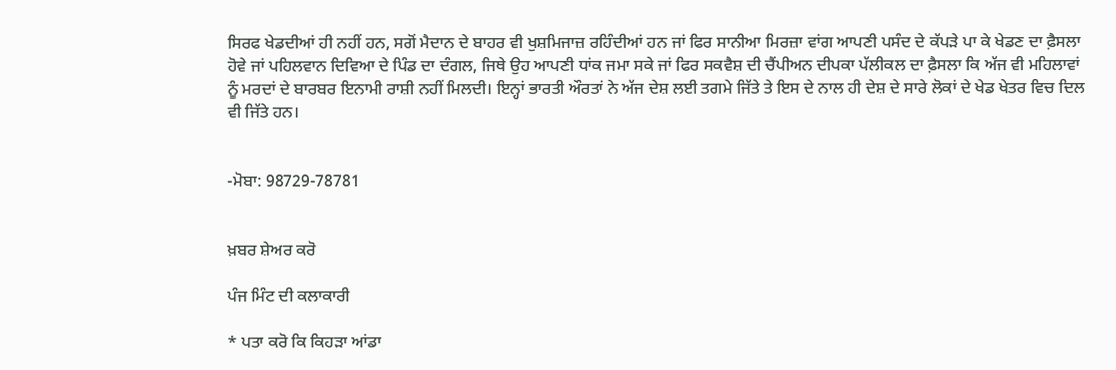ਸਿਰਫ ਖੇਡਦੀਆਂ ਹੀ ਨਹੀਂ ਹਨ, ਸਗੋਂ ਮੈਦਾਨ ਦੇ ਬਾਹਰ ਵੀ ਖੁਸ਼ਮਿਜਾਜ਼ ਰਹਿੰਦੀਆਂ ਹਨ ਜਾਂ ਫਿਰ ਸਾਨੀਆ ਮਿਰਜ਼ਾ ਵਾਂਗ ਆਪਣੀ ਪਸੰਦ ਦੇ ਕੱਪੜੇ ਪਾ ਕੇ ਖੇਡਣ ਦਾ ਫ਼ੈਸਲਾ ਹੋਵੇ ਜਾਂ ਪਹਿਲਵਾਨ ਦਿਵਿਆ ਦੇ ਪਿੰਡ ਦਾ ਦੰਗਲ, ਜਿਥੇ ਉਹ ਆਪਣੀ ਧਾਂਕ ਜਮਾ ਸਕੇ ਜਾਂ ਫਿਰ ਸਕਵੈਸ਼ ਦੀ ਚੈਂਪੀਅਨ ਦੀਪਕਾ ਪੱਲੀਕਲ ਦਾ ਫ਼ੈਸਲਾ ਕਿ ਅੱਜ ਵੀ ਮਹਿਲਾਵਾਂ ਨੂੰ ਮਰਦਾਂ ਦੇ ਬਾਰਬਰ ਇਨਾਮੀ ਰਾਸ਼ੀ ਨਹੀਂ ਮਿਲਦੀ। ਇਨ੍ਹਾਂ ਭਾਰਤੀ ਔਰਤਾਂ ਨੇ ਅੱਜ ਦੇਸ਼ ਲਈ ਤਗਮੇ ਜਿੱਤੇ ਤੇ ਇਸ ਦੇ ਨਾਲ ਹੀ ਦੇਸ਼ ਦੇ ਸਾਰੇ ਲੋਕਾਂ ਦੇ ਖੇਡ ਖੇਤਰ ਵਿਚ ਦਿਲ ਵੀ ਜਿੱਤੇ ਹਨ।


-ਮੋਬਾ: 98729-78781


ਖ਼ਬਰ ਸ਼ੇਅਰ ਕਰੋ

ਪੰਜ ਮਿੰਟ ਦੀ ਕਲਾਕਾਰੀ

* ਪਤਾ ਕਰੋ ਕਿ ਕਿਹੜਾ ਆਂਡਾ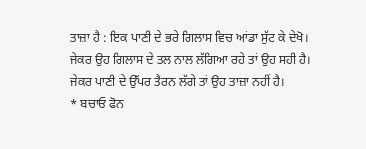ਤਾਜ਼ਾ ਹੈ : ਇਕ ਪਾਣੀ ਦੇ ਭਰੇ ਗਿਲਾਸ ਵਿਚ ਆਂਡਾ ਸੁੱਟ ਕੇ ਦੇਖੋ। ਜੇਕਰ ਉਹ ਗਿਲਾਸ ਦੇ ਤਲ ਨਾਲ ਲੱਗਿਆ ਰਹੇ ਤਾਂ ਉਹ ਸਹੀ ਹੈ। ਜੇਕਰ ਪਾਣੀ ਦੇ ਉੱਪਰ ਤੈਰਨ ਲੱਗੇ ਤਾਂ ਉਹ ਤਾਜ਼ਾ ਨਹੀਂ ਹੈ।
* ਬਚਾਓ ਫੋਨ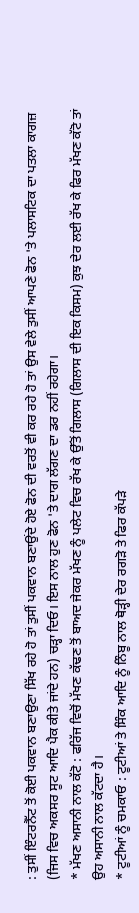: ਤੁਸੀਂ ਇੰਟਰਨੈੱਟ ਤੋਂ ਕੋਈ ਪਕਵਾਨ ਬਣਾਉਣਾ ਸਿੱਖ ਰਹੇ ਹੋ ਤਾਂ ਤੁਸੀਂ ਪਕਵਾਨ ਬਣਾਉਂਦੇ ਹੋਏ ਫੋਨ ਦੀ ਵਰਤੋਂ ਵੀ ਕਰ ਰਹੇ ਹੋ ਤਾਂ ਉਸ ਵੇਲੇ ਤੁਸੀਂ ਆਪਣੇ ਫੋਨ 'ਤੇ ਪਲਾਸਟਿਕ ਦਾ ਪਤਲਾ ਕਾਗਜ਼ (ਜਿਸ ਵਿਚ ਅਕਸਰ ਸੂਟ ਆਦਿ ਪੈਕ ਕੀਤੇ ਜਾਂਦੇ ਹਨ) ਚੜ੍ਹਾ ਦਿਓ। ਇਸ ਨਾਲ ਹੁਣ ਫੋਨ 'ਤੇ ਦਾਗ ਲੱਗਣ ਦਾ ਡਰ ਨਹੀਂ ਰਹੇਗਾ।
* ਮੱਖਣ ਅਸਾਨੀ ਨਾਲ ਕੱਟੋ : ਫਰਿੱਜ ਵਿਚੋਂ ਮੱਖਣ ਕੱਢਣ ਤੋਂ ਬਾਅਦ ਜੇਕਰ ਮੱਖਣ ਨੂੰ ਪਲੇਟ ਵਿਚ ਰੱਖ ਕੇ ਉੱਤੋਂ ਗਿਲਾਸ (ਗਿਲਾਸ ਦੀ ਇਕ ਕਿਸਮ) ਕੁਝ ਦੇਰ ਲਈ ਰੱਖ ਕੇ ਫਿਰ ਮੱਖਣ ਕੱਟੋ ਤਾਂ ਉਹ ਅਸਾਨੀ ਨਾਲ ਕੱਟਦਾ ਹੈ।
* ਟੂਟੀਆਂ ਨੂੰ ਚਮਕਾਓ : ਟੂਟੀਆਂ ਤੇ ਸਿੰਕ ਆਦਿ ਨੂੰ ਨਿੰਬੂ ਨਾਲ ਥੋੜ੍ਹੀ ਦੇਰ ਰਗੜੋ ਤੇ ਫਿਰ ਕੱਪੜੇ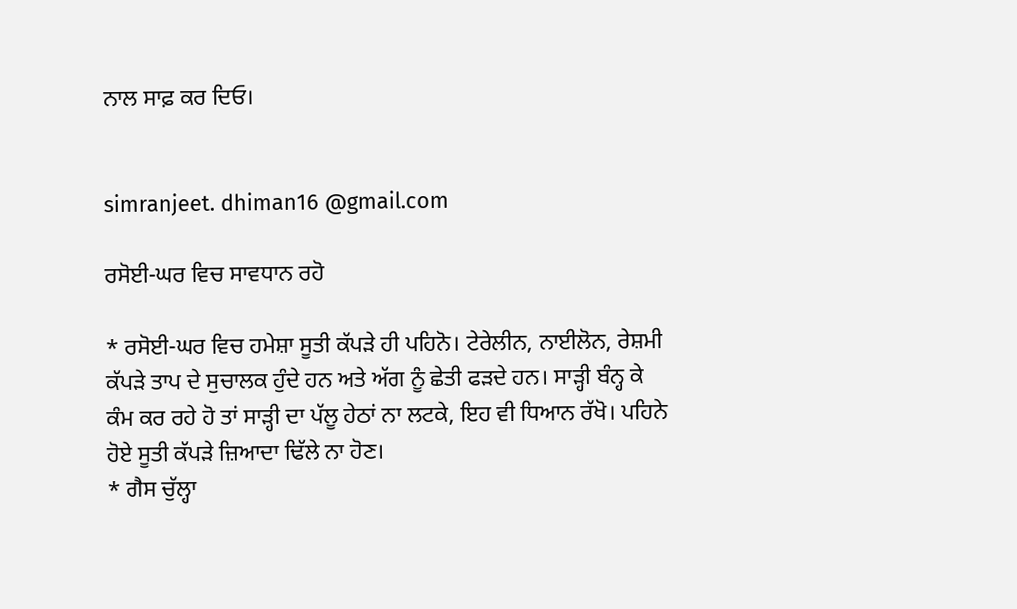ਨਾਲ ਸਾਫ਼ ਕਰ ਦਿਓ।


simranjeet. dhiman16 @gmail.com

ਰਸੋਈ-ਘਰ ਵਿਚ ਸਾਵਧਾਨ ਰਹੋ

* ਰਸੋਈ-ਘਰ ਵਿਚ ਹਮੇਸ਼ਾ ਸੂਤੀ ਕੱਪੜੇ ਹੀ ਪਹਿਨੋ। ਟੇਰੇਲੀਨ, ਨਾਈਲੋਨ, ਰੇਸ਼ਮੀ ਕੱਪੜੇ ਤਾਪ ਦੇ ਸੁਚਾਲਕ ਹੁੰਦੇ ਹਨ ਅਤੇ ਅੱਗ ਨੂੰ ਛੇਤੀ ਫੜਦੇ ਹਨ। ਸਾੜ੍ਹੀ ਬੰਨ੍ਹ ਕੇ ਕੰਮ ਕਰ ਰਹੇ ਹੋ ਤਾਂ ਸਾੜ੍ਹੀ ਦਾ ਪੱਲੂ ਹੇਠਾਂ ਨਾ ਲਟਕੇ, ਇਹ ਵੀ ਧਿਆਨ ਰੱਖੋ। ਪਹਿਨੇ ਹੋਏ ਸੂਤੀ ਕੱਪੜੇ ਜ਼ਿਆਦਾ ਢਿੱਲੇ ਨਾ ਹੋਣ।
* ਗੈਸ ਚੁੱਲ੍ਹਾ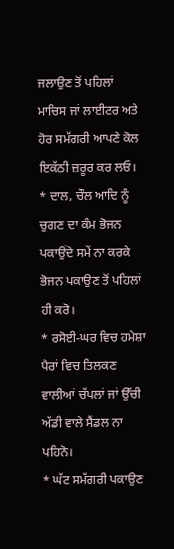ਜਲਾਉਣ ਤੋਂ ਪਹਿਲਾਂ ਮਾਚਿਸ ਜਾਂ ਲਾਈਟਰ ਅਤੇ ਹੋਰ ਸਮੱਗਰੀ ਆਪਣੇ ਕੋਲ ਇਕੱਠੀ ਜ਼ਰੂਰ ਕਰ ਲਓ।
* ਦਾਲ, ਚੌਲ ਆਦਿ ਨੂੰ ਚੁਗਣ ਦਾ ਕੰਮ ਭੋਜਨ ਪਕਾਉਂਦੇ ਸਮੇਂ ਨਾ ਕਰਕੇ ਭੋਜਨ ਪਕਾਉਣ ਤੋਂ ਪਹਿਲਾਂ ਹੀ ਕਰੋ।
* ਰਸੋਈ-ਘਰ ਵਿਚ ਹਮੇਸ਼ਾ ਪੈਰਾਂ ਵਿਚ ਤਿਲਕਣ ਵਾਲੀਆਂ ਚੱਪਲਾਂ ਜਾਂ ਉੱਚੀ ਅੱਡੀ ਵਾਲੇ ਸੈਂਡਲ ਨਾ ਪਹਿਨੋ।
* ਘੱਟ ਸਮੱਗਰੀ ਪਕਾਉਣ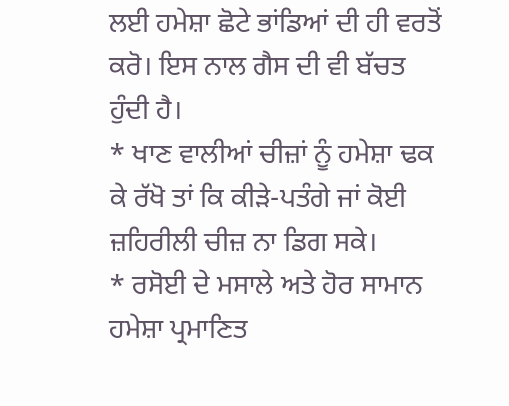ਲਈ ਹਮੇਸ਼ਾ ਛੋਟੇ ਭਾਂਡਿਆਂ ਦੀ ਹੀ ਵਰਤੋਂ ਕਰੋ। ਇਸ ਨਾਲ ਗੈਸ ਦੀ ਵੀ ਬੱਚਤ ਹੁੰਦੀ ਹੈ।
* ਖਾਣ ਵਾਲੀਆਂ ਚੀਜ਼ਾਂ ਨੂੰ ਹਮੇਸ਼ਾ ਢਕ ਕੇ ਰੱਖੋ ਤਾਂ ਕਿ ਕੀੜੇ-ਪਤੰਗੇ ਜਾਂ ਕੋਈ ਜ਼ਹਿਰੀਲੀ ਚੀਜ਼ ਨਾ ਡਿਗ ਸਕੇ।
* ਰਸੋਈ ਦੇ ਮਸਾਲੇ ਅਤੇ ਹੋਰ ਸਾਮਾਨ ਹਮੇਸ਼ਾ ਪ੍ਰਮਾਣਿਤ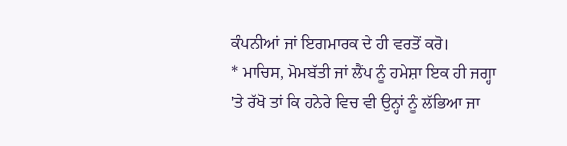ਕੰਪਨੀਆਂ ਜਾਂ ਇਗਮਾਰਕ ਦੇ ਹੀ ਵਰਤੋਂ ਕਰੋ।
* ਮਾਚਿਸ, ਮੋਮਬੱਤੀ ਜਾਂ ਲੈਂਪ ਨੂੰ ਹਮੇਸ਼ਾ ਇਕ ਹੀ ਜਗ੍ਹਾ 'ਤੇ ਰੱਖੋ ਤਾਂ ਕਿ ਹਨੇਰੇ ਵਿਚ ਵੀ ਉਨ੍ਹਾਂ ਨੂੰ ਲੱਭਿਆ ਜਾ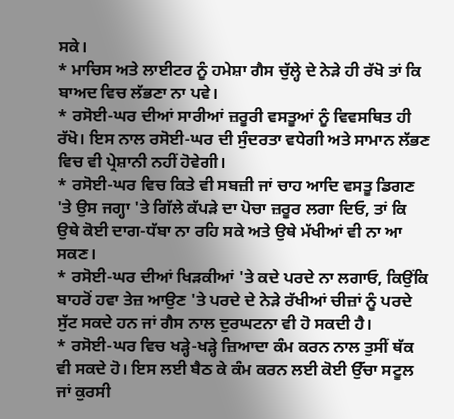ਸਕੇ।
* ਮਾਚਿਸ ਅਤੇ ਲਾਈਟਰ ਨੂੰ ਹਮੇਸ਼ਾ ਗੈਸ ਚੁੱਲ੍ਹੇ ਦੇ ਨੇੜੇ ਹੀ ਰੱਖੋ ਤਾਂ ਕਿ ਬਾਅਦ ਵਿਚ ਲੱਭਣਾ ਨਾ ਪਵੇ।
* ਰਸੋਈ-ਘਰ ਦੀਆਂ ਸਾਰੀਆਂ ਜ਼ਰੂਰੀ ਵਸਤੂਆਂ ਨੂੰ ਵਿਵਸਥਿਤ ਹੀ ਰੱਖੋ। ਇਸ ਨਾਲ ਰਸੋਈ-ਘਰ ਦੀ ਸੁੰਦਰਤਾ ਵਧੇਗੀ ਅਤੇ ਸਾਮਾਨ ਲੱਭਣ ਵਿਚ ਵੀ ਪ੍ਰੇਸ਼ਾਨੀ ਨਹੀਂ ਹੋਵੇਗੀ।
* ਰਸੋਈ-ਘਰ ਵਿਚ ਕਿਤੇ ਵੀ ਸਬਜ਼ੀ ਜਾਂ ਚਾਹ ਆਦਿ ਵਸਤੂ ਡਿਗਣ 'ਤੇ ਉਸ ਜਗ੍ਹਾ 'ਤੇ ਗਿੱਲੇ ਕੱਪੜੇ ਦਾ ਪੋਚਾ ਜ਼ਰੂਰ ਲਗਾ ਦਿਓ, ਤਾਂ ਕਿ ਉਥੇ ਕੋਈ ਦਾਗ-ਧੱਬਾ ਨਾ ਰਹਿ ਸਕੇ ਅਤੇ ਉਥੇ ਮੱਖੀਆਂ ਵੀ ਨਾ ਆ ਸਕਣ।
* ਰਸੋਈ-ਘਰ ਦੀਆਂ ਖਿੜਕੀਆਂ 'ਤੇ ਕਦੇ ਪਰਦੇ ਨਾ ਲਗਾਓ, ਕਿਉਂਕਿ ਬਾਹਰੋਂ ਹਵਾ ਤੇਜ਼ ਆਉਣ 'ਤੇ ਪਰਦੇ ਦੇ ਨੇੜੇ ਰੱਖੀਆਂ ਚੀਜ਼ਾਂ ਨੂੰ ਪਰਦੇ ਸੁੱਟ ਸਕਦੇ ਹਨ ਜਾਂ ਗੈਸ ਨਾਲ ਦੁਰਘਟਨਾ ਵੀ ਹੋ ਸਕਦੀ ਹੈ।
* ਰਸੋਈ-ਘਰ ਵਿਚ ਖੜ੍ਹੇ-ਖੜ੍ਹੇ ਜ਼ਿਆਦਾ ਕੰਮ ਕਰਨ ਨਾਲ ਤੁਸੀਂ ਥੱਕ ਵੀ ਸਕਦੇ ਹੋ। ਇਸ ਲਈ ਬੈਠ ਕੇ ਕੰਮ ਕਰਨ ਲਈ ਕੋਈ ਉੱਚਾ ਸਟੂਲ ਜਾਂ ਕੁਰਸੀ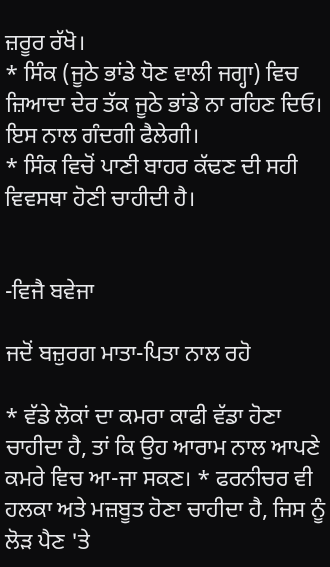ਜ਼ਰੂਰ ਰੱਖੋ।
* ਸਿੰਕ (ਜੂਠੇ ਭਾਂਡੇ ਧੋਣ ਵਾਲੀ ਜਗ੍ਹਾ) ਵਿਚ ਜ਼ਿਆਦਾ ਦੇਰ ਤੱਕ ਜੂਠੇ ਭਾਂਡੇ ਨਾ ਰਹਿਣ ਦਿਓ। ਇਸ ਨਾਲ ਗੰਦਗੀ ਫੈਲੇਗੀ।
* ਸਿੰਕ ਵਿਚੋਂ ਪਾਣੀ ਬਾਹਰ ਕੱਢਣ ਦੀ ਸਹੀ ਵਿਵਸਥਾ ਹੋਣੀ ਚਾਹੀਦੀ ਹੈ।


-ਵਿਜੈ ਬਵੇਜਾ

ਜਦੋਂ ਬਜ਼ੁਰਗ ਮਾਤਾ-ਪਿਤਾ ਨਾਲ ਰਹੋ

* ਵੱਡੇ ਲੋਕਾਂ ਦਾ ਕਮਰਾ ਕਾਫੀ ਵੱਡਾ ਹੋਣਾ ਚਾਹੀਦਾ ਹੈ, ਤਾਂ ਕਿ ਉਹ ਆਰਾਮ ਨਾਲ ਆਪਣੇ ਕਮਰੇ ਵਿਚ ਆ-ਜਾ ਸਕਣ। * ਫਰਨੀਚਰ ਵੀ ਹਲਕਾ ਅਤੇ ਮਜ਼ਬੂਤ ਹੋਣਾ ਚਾਹੀਦਾ ਹੈ, ਜਿਸ ਨੂੰ ਲੋੜ ਪੈਣ 'ਤੇ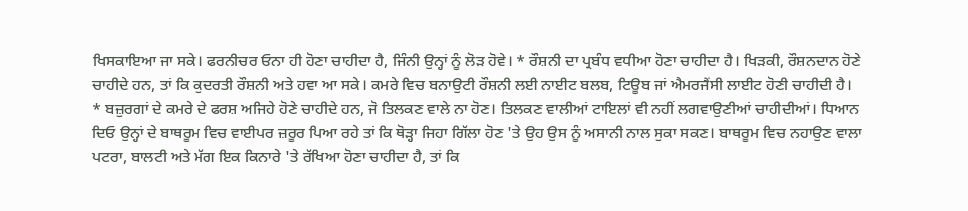ਖਿਸਕਾਇਆ ਜਾ ਸਕੇ। ਫਰਨੀਚਰ ਓਨਾ ਹੀ ਹੋਣਾ ਚਾਹੀਦਾ ਹੈ, ਜਿੰਨੀ ਉਨ੍ਹਾਂ ਨੂੰ ਲੋੜ ਹੋਵੇ। * ਰੌਸ਼ਨੀ ਦਾ ਪ੍ਰਬੰਧ ਵਧੀਆ ਹੋਣਾ ਚਾਹੀਦਾ ਹੈ। ਖਿੜਕੀ, ਰੌਸ਼ਨਦਾਨ ਹੋਣੇ ਚਾਹੀਦੇ ਹਨ, ਤਾਂ ਕਿ ਕੁਦਰਤੀ ਰੌਸ਼ਨੀ ਅਤੇ ਹਵਾ ਆ ਸਕੇ। ਕਮਰੇ ਵਿਚ ਬਨਾਉਟੀ ਰੌਸ਼ਨੀ ਲਈ ਨਾਈਟ ਬਲਬ, ਟਿਊਬ ਜਾਂ ਐਮਰਜੈਂਸੀ ਲਾਈਟ ਹੋਣੀ ਚਾਹੀਦੀ ਹੈ।
* ਬਜ਼ੁਰਗਾਂ ਦੇ ਕਮਰੇ ਦੇ ਫਰਸ਼ ਅਜਿਹੇ ਹੋਣੇ ਚਾਹੀਦੇ ਹਨ, ਜੋ ਤਿਲਕਣ ਵਾਲੇ ਨਾ ਹੋਣ। ਤਿਲਕਣ ਵਾਲੀਆਂ ਟਾਇਲਾਂ ਵੀ ਨਹੀਂ ਲਗਵਾਉਣੀਆਂ ਚਾਹੀਦੀਆਂ। ਧਿਆਨ ਦਿਓ ਉਨ੍ਹਾਂ ਦੇ ਬਾਥਰੂਮ ਵਿਚ ਵਾਈਪਰ ਜ਼ਰੂਰ ਪਿਆ ਰਹੇ ਤਾਂ ਕਿ ਥੋੜ੍ਹਾ ਜਿਹਾ ਗਿੱਲਾ ਹੋਣ 'ਤੇ ਉਹ ਉਸ ਨੂੰ ਅਸਾਨੀ ਨਾਲ ਸੁਕਾ ਸਕਣ। ਬਾਥਰੂਮ ਵਿਚ ਨਹਾਉਣ ਵਾਲਾ ਪਟਰਾ, ਬਾਲਟੀ ਅਤੇ ਮੱਗ ਇਕ ਕਿਨਾਰੇ 'ਤੇ ਰੱਖਿਆ ਹੋਣਾ ਚਾਹੀਦਾ ਹੈ, ਤਾਂ ਕਿ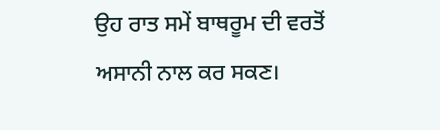ਉਹ ਰਾਤ ਸਮੇਂ ਬਾਥਰੂਮ ਦੀ ਵਰਤੋਂ ਅਸਾਨੀ ਨਾਲ ਕਰ ਸਕਣ।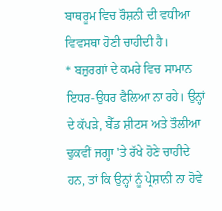ਬਾਥਰੂਮ ਵਿਚ ਰੌਸ਼ਨੀ ਦੀ ਵਧੀਆ ਵਿਵਸਥਾ ਹੋਣੀ ਚਾਹੀਦੀ ਹੈ।
* ਬਜ਼ੁਰਗਾਂ ਦੇ ਕਮਰੇ ਵਿਚ ਸਾਮਾਨ ਇਧਰ-ਉਧਰ ਫੈਲਿਆ ਨਾ ਰਹੇ। ਉਨ੍ਹਾਂ ਦੇ ਕੱਪੜੇ, ਬੈੱਡ ਸ਼ੀਟਸ ਅਤੇ ਤੌਲੀਆ ਢੁਕਵੀਂ ਜਗ੍ਹਾ 'ਤੇ ਰੱਖੇ ਹੋਣੇ ਚਾਹੀਦੇ ਹਨ, ਤਾਂ ਕਿ ਉਨ੍ਹਾਂ ਨੂੰ ਪ੍ਰੇਸ਼ਾਨੀ ਨਾ ਹੋਵੇ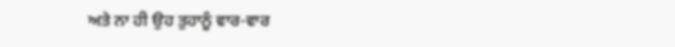ਅਤੇ ਨਾ ਹੀ ਉਹ ਤੁਹਾਨੂੰ ਵਾਰ-ਵਾਰ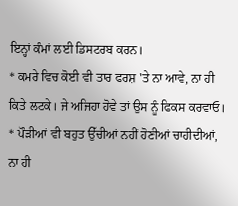ਇਨ੍ਹਾਂ ਕੰਮਾਂ ਲਈ ਡਿਸਟਰਬ ਕਰਨ।
* ਕਮਰੇ ਵਿਚ ਕੋਈ ਵੀ ਤਾਰ ਫਰਸ਼ 'ਤੇ ਨਾ ਆਵੇ, ਨਾ ਹੀ ਕਿਤੇ ਲਟਕੇ। ਜੇ ਅਜਿਹਾ ਹੋਵੇ ਤਾਂ ਉਸ ਨੂੰ ਫਿਕਸ ਕਰਵਾਓ। * ਪੌੜੀਆਂ ਵੀ ਬਹੁਤ ਉੱਚੀਆਂ ਨਹੀਂ ਹੋਣੀਆਂ ਚਾਹੀਦੀਆਂ, ਨਾ ਹੀ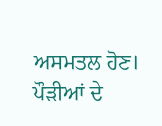ਅਸਮਤਲ ਹੋਣ। ਪੌੜੀਆਂ ਦੇ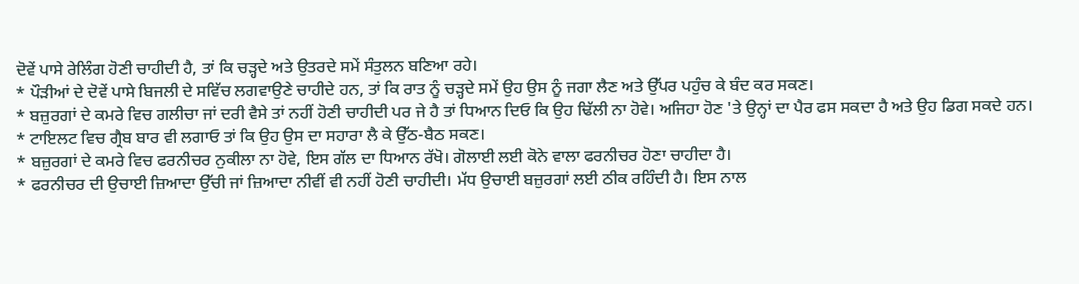ਦੋਵੇਂ ਪਾਸੇ ਰੇਲਿੰਗ ਹੋਣੀ ਚਾਹੀਦੀ ਹੈ, ਤਾਂ ਕਿ ਚੜ੍ਹਦੇ ਅਤੇ ਉਤਰਦੇ ਸਮੇਂ ਸੰਤੁਲਨ ਬਣਿਆ ਰਹੇ।
* ਪੌੜੀਆਂ ਦੇ ਦੋਵੇਂ ਪਾਸੇ ਬਿਜਲੀ ਦੇ ਸਵਿੱਚ ਲਗਵਾਉਣੇ ਚਾਹੀਦੇ ਹਨ, ਤਾਂ ਕਿ ਰਾਤ ਨੂੰ ਚੜ੍ਹਦੇ ਸਮੇਂ ਉਹ ਉਸ ਨੂੰ ਜਗਾ ਲੈਣ ਅਤੇ ਉੱਪਰ ਪਹੁੰਚ ਕੇ ਬੰਦ ਕਰ ਸਕਣ।
* ਬਜ਼ੁਰਗਾਂ ਦੇ ਕਮਰੇ ਵਿਚ ਗਲੀਚਾ ਜਾਂ ਦਰੀ ਵੈਸੇ ਤਾਂ ਨਹੀਂ ਹੋਣੀ ਚਾਹੀਦੀ ਪਰ ਜੇ ਹੈ ਤਾਂ ਧਿਆਨ ਦਿਓ ਕਿ ਉਹ ਢਿੱਲੀ ਨਾ ਹੋਵੇ। ਅਜਿਹਾ ਹੋਣ 'ਤੇ ਉਨ੍ਹਾਂ ਦਾ ਪੈਰ ਫਸ ਸਕਦਾ ਹੈ ਅਤੇ ਉਹ ਡਿਗ ਸਕਦੇ ਹਨ।
* ਟਾਇਲਟ ਵਿਚ ਗ੍ਰੈਬ ਬਾਰ ਵੀ ਲਗਾਓ ਤਾਂ ਕਿ ਉਹ ਉਸ ਦਾ ਸਹਾਰਾ ਲੈ ਕੇ ਉੱਠ-ਬੈਠ ਸਕਣ।
* ਬਜ਼ੁਰਗਾਂ ਦੇ ਕਮਰੇ ਵਿਚ ਫਰਨੀਚਰ ਨੁਕੀਲਾ ਨਾ ਹੋਵੇ, ਇਸ ਗੱਲ ਦਾ ਧਿਆਨ ਰੱਖੋ। ਗੋਲਾਈ ਲਈ ਕੋਨੇ ਵਾਲਾ ਫਰਨੀਚਰ ਹੋਣਾ ਚਾਹੀਦਾ ਹੈ।
* ਫਰਨੀਚਰ ਦੀ ਉਚਾਈ ਜ਼ਿਆਦਾ ਉੱਚੀ ਜਾਂ ਜ਼ਿਆਦਾ ਨੀਵੀਂ ਵੀ ਨਹੀਂ ਹੋਣੀ ਚਾਹੀਦੀ। ਮੱਧ ਉਚਾਈ ਬਜ਼ੁਰਗਾਂ ਲਈ ਠੀਕ ਰਹਿੰਦੀ ਹੈ। ਇਸ ਨਾਲ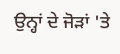ਉਨ੍ਹਾਂ ਦੇ ਜੋੜਾਂ 'ਤੇ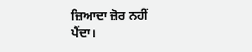ਜ਼ਿਆਦਾ ਜ਼ੋਰ ਨਹੀਂ ਪੈਂਦਾ।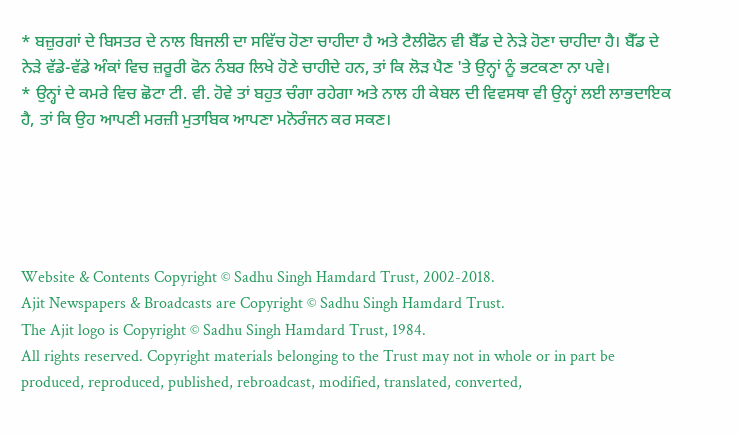* ਬਜ਼ੁਰਗਾਂ ਦੇ ਬਿਸਤਰ ਦੇ ਨਾਲ ਬਿਜਲੀ ਦਾ ਸਵਿੱਚ ਹੋਣਾ ਚਾਹੀਦਾ ਹੈ ਅਤੇ ਟੈਲੀਫੋਨ ਵੀ ਬੈੱਡ ਦੇ ਨੇੜੇ ਹੋਣਾ ਚਾਹੀਦਾ ਹੈ। ਬੈੱਡ ਦੇ ਨੇੜੇ ਵੱਡੇ-ਵੱਡੇ ਅੰਕਾਂ ਵਿਚ ਜ਼ਰੂਰੀ ਫੋਨ ਨੰਬਰ ਲਿਖੇ ਹੋਣੇ ਚਾਹੀਦੇ ਹਨ, ਤਾਂ ਕਿ ਲੋੜ ਪੈਣ 'ਤੇ ਉਨ੍ਹਾਂ ਨੂੰ ਭਟਕਣਾ ਨਾ ਪਵੇ।
* ਉਨ੍ਹਾਂ ਦੇ ਕਮਰੇ ਵਿਚ ਛੋਟਾ ਟੀ. ਵੀ. ਹੋਵੇ ਤਾਂ ਬਹੁਤ ਚੰਗਾ ਰਹੇਗਾ ਅਤੇ ਨਾਲ ਹੀ ਕੇਬਲ ਦੀ ਵਿਵਸਥਾ ਵੀ ਉਨ੍ਹਾਂ ਲਈ ਲਾਭਦਾਇਕ ਹੈ, ਤਾਂ ਕਿ ਉਹ ਆਪਣੀ ਮਰਜ਼ੀ ਮੁਤਾਬਿਕ ਆਪਣਾ ਮਨੋਰੰਜਨ ਕਰ ਸਕਣ।





Website & Contents Copyright © Sadhu Singh Hamdard Trust, 2002-2018.
Ajit Newspapers & Broadcasts are Copyright © Sadhu Singh Hamdard Trust.
The Ajit logo is Copyright © Sadhu Singh Hamdard Trust, 1984.
All rights reserved. Copyright materials belonging to the Trust may not in whole or in part be produced, reproduced, published, rebroadcast, modified, translated, converted,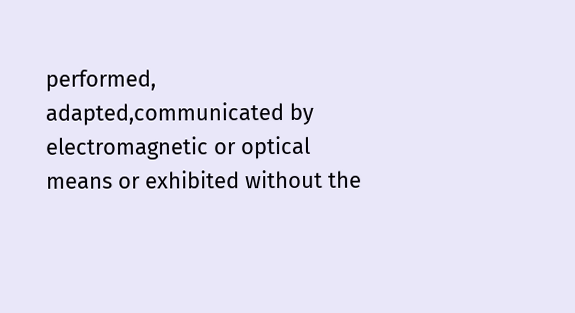performed, adapted,communicated by electromagnetic or optical means or exhibited without the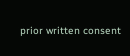prior written consent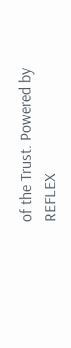of the Trust. Powered by REFLEX